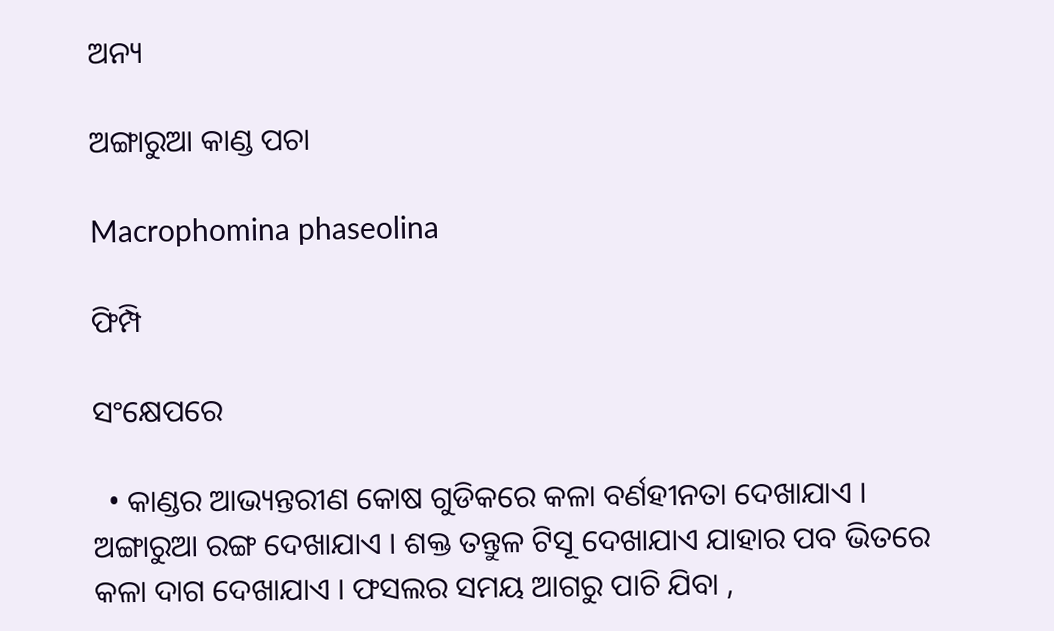ଅନ୍ୟ

ଅଙ୍ଗାରୁଆ କାଣ୍ଡ ପଚା

Macrophomina phaseolina

ଫିମ୍ପି

ସଂକ୍ଷେପରେ

  • କାଣ୍ଡର ଆଭ୍ୟନ୍ତରୀଣ କୋଷ ଗୁଡିକରେ କଳା ବର୍ଣହୀନତା ଦେଖାଯାଏ । ଅଙ୍ଗାରୁଆ ରଙ୍ଗ ଦେଖାଯାଏ । ଶକ୍ତ ତନ୍ତୁଳ ଟିସୂ ଦେଖାଯାଏ ଯାହାର ପବ ଭିତରେ କଳା ଦାଗ ଦେଖାଯାଏ । ଫସଲର ସମୟ ଆଗରୁ ପାଚି ଯିବା ,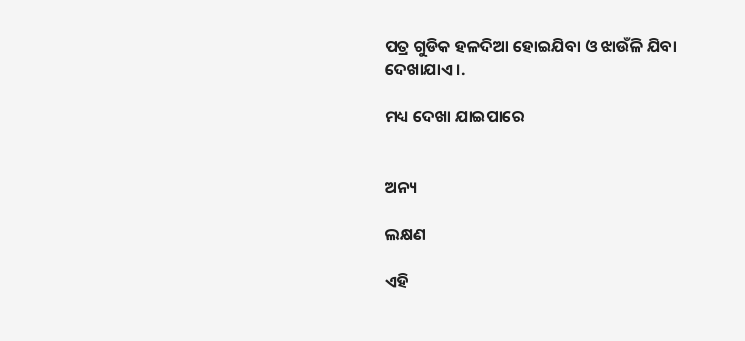ପତ୍ର ଗୁଡିକ ହଳଦିଆ ହୋଇଯିବା ଓ ଝାଉଁଳି ଯିବା ଦେଖାଯାଏ ।.

ମଧ୍ୟ ଦେଖା ଯାଇପାରେ


ଅନ୍ୟ

ଲକ୍ଷଣ

ଏହି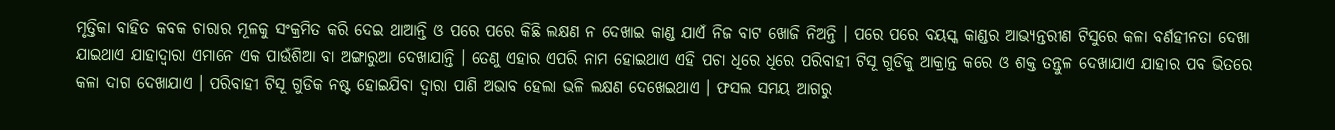ମୃତ୍ତିକା ବାହିତ କବକ ଚାରାର ମୂଳକୁ ସଂକ୍ରମିତ କରି ଦେଇ ଥାଆନ୍ତି ଓ ପରେ ପରେ କିଛି ଲକ୍ଷଣ ନ ଦେଖାଇ କାଣ୍ଡ ଯାଏଁ ନିଜ ବାଟ ଖୋଜି ନିଅନ୍ତି । ପରେ ପରେ ବୟସ୍କ କାଣ୍ଡର ଆଭ୍ୟନ୍ତରୀଣ ଟିସୁରେ କଳା ବର୍ଣହୀନତା ଦେଖା ଯାଇଥାଏ ଯାହାଦ୍ୱାରା ଏମାନେ ଏକ ପାଉଁଶିଆ ବା ଅଙ୍ଗାରୁଆ ଦେଖାଯାନ୍ତି । ତେଣୁ ଏହାର ଏପରି ନାମ ହୋଇଥାଏ ଏହି ପଚା ଧିରେ ଧିରେ ପରିବାହୀ ଟିସୂ ଗୁଡିକୁ ଆକ୍ରାନ୍ତ କରେ ଓ ଶକ୍ତ ତନ୍ତୁଳ ଦେଖାଯାଏ ଯାହାର ପବ ଭିତରେ କଳା ଦାଗ ଦେଖାଯାଏ । ପରିବାହୀ ଟିସୂ ଗୁଡିକ ନଷ୍ଟ ହୋଇଯିବା ଦ୍ୱାରା ପାଣି ଅଭାବ ହେଲା ଭଳି ଲକ୍ଷଣ ଦେଖେଇଥାଏ । ଫସଲ ସମୟ ଆଗରୁ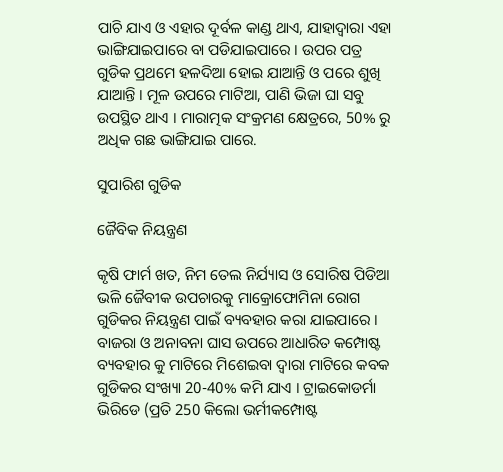ପାଚି ଯାଏ ଓ ଏହାର ଦୂର୍ବଳ କାଣ୍ଡ ଥାଏ, ଯାହାଦ୍ୱାରା ଏହା ଭାଙ୍ଗିଯାଇପାରେ ବା ପଡିଯାଇପାରେ । ଉପର ପତ୍ର ଗୁଡିକ ପ୍ରଥମେ ହଳଦିଆ ହୋଇ ଯାଆନ୍ତି ଓ ପରେ ଶୁଖି ଯାଆନ୍ତି । ମୂଳ ଉପରେ ମାଟିଆ, ପାଣି ଭିଜା ଘା ସବୁ ଉପସ୍ଥିତ ଥାଏ । ମାରାତ୍ମକ ସଂକ୍ରମଣ କ୍ଷେତ୍ରରେ, 50% ରୁ ଅଧିକ ଗଛ ଭାଙ୍ଗିଯାଇ ପାରେ.

ସୁପାରିଶ ଗୁଡିକ

ଜୈବିକ ନିୟନ୍ତ୍ରଣ

କୃଷି ଫାର୍ମ ଖତ, ନିମ ତେଲ ନିର୍ଯ୍ୟାସ ଓ ସୋରିଷ ପିଡିଆ ଭଳି ଜୈବୀକ ଉପଚାରକୁ ମାକ୍ରୋଫୋମିନା ରୋଗ ଗୁଡିକର ନିୟନ୍ତ୍ରଣ ପାଇଁ ବ୍ୟବହାର କରା ଯାଇପାରେ । ବାଜରା ଓ ଅନାବନା ଘାସ ଉପରେ ଆଧାରିତ କମ୍ପୋଷ୍ଟ ବ୍ୟବହାର କୁ ମାଟିରେ ମିଶେଇବା ଦ୍ୱାରା ମାଟିରେ କବକ ଗୁଡିକର ସଂଖ୍ୟା 20-40% କମି ଯାଏ । ଟ୍ରାଇକୋଡର୍ମା ଭିରିଡେ (ପ୍ରତି 250 କିଲୋ ଭର୍ମୀକମ୍ପୋଷ୍ଟ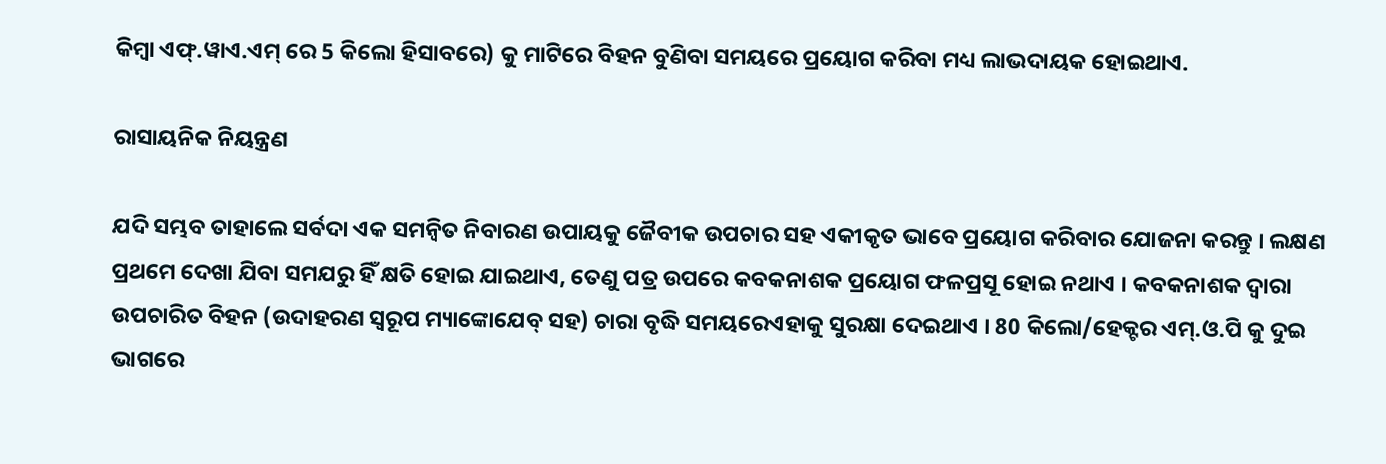କିମ୍ବା ଏଫ୍.ୱାଏ.ଏମ୍ ରେ 5 କିଲୋ ହିସାବରେ) କୁ ମାଟିରେ ବିହନ ବୁଣିବା ସମୟରେ ପ୍ରୟୋଗ କରିବା ମଧ୍ୟ ଲାଭଦାୟକ ହୋଇଥାଏ.

ରାସାୟନିକ ନିୟନ୍ତ୍ରଣ

ଯଦି ସମ୍ଭବ ତାହାଲେ ସର୍ବଦା ଏକ ସମନ୍ଵିତ ନିବାରଣ ଉପାୟକୁ ଜୈବୀକ ଉପଚାର ସହ ଏକୀକୃତ ଭାବେ ପ୍ରୟୋଗ କରିବାର ଯୋଜନା କରନ୍ତୁ । ଲକ୍ଷଣ ପ୍ରଥମେ ଦେଖା ଯିବା ସମଯରୁ ହିଁ କ୍ଷତି ହୋଇ ଯାଇଥାଏ, ତେଣୁ ପତ୍ର ଉପରେ କବକନାଶକ ପ୍ରୟୋଗ ଫଳପ୍ରସୂ ହୋଇ ନଥାଏ । କବକନାଶକ ଦ୍ୱାରା ଉପଚାରିତ ବିହନ (ଉଦାହରଣ ସ୍ୱରୂପ ମ୍ୟାଙ୍କୋଯେବ୍ ସହ) ଚାରା ବୃଦ୍ଧି ସମୟରେଏହାକୁ ସୁରକ୍ଷା ଦେଇଥାଏ । 80 କିଲୋ/ହେକ୍ଟର ଏମ୍.ଓ.ପି କୁ ଦୁଇ ଭାଗରେ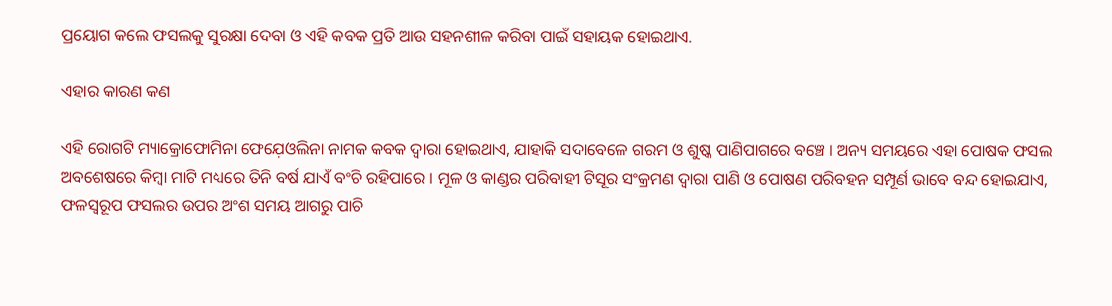ପ୍ରୟୋଗ କଲେ ଫସଲକୁ ସୁରକ୍ଷା ଦେବା ଓ ଏହି କବକ ପ୍ରତି ଆଉ ସହନଶୀଳ କରିବା ପାଇଁ ସହାୟକ ହୋଇଥାଏ.

ଏହାର କାରଣ କଣ

ଏହି ରୋଗଟି ମ୍ୟାକ୍ରୋଫୋମିନା ଫେଯ଼େଓଲିନା ନାମକ କବକ ଦ୍ୱାରା ହୋଇଥାଏ, ଯାହାକି ସଦାବେଳେ ଗରମ ଓ ଶୁଷ୍କ ପାଣିପାଗରେ ବଞ୍ଚେ । ଅନ୍ୟ ସମୟରେ ଏହା ପୋଷକ ଫସଲ ଅବଶେଷରେ କିମ୍ବା ମାଟି ମଧ୍ୟରେ ତିନି ବର୍ଷ ଯାଏଁ ବଂଚି ରହିପାରେ । ମୂଳ ଓ କାଣ୍ଡର ପରିବାହୀ ଟିସୂର ସଂକ୍ରମଣ ଦ୍ୱାରା ପାଣି ଓ ପୋଷଣ ପରିବହନ ସମ୍ପୂର୍ଣ ଭାବେ ବନ୍ଦ ହୋଇଯାଏ, ଫଳସ୍ୱରୂପ ଫସଲର ଉପର ଅଂଶ ସମୟ ଆଗରୁ ପାଚି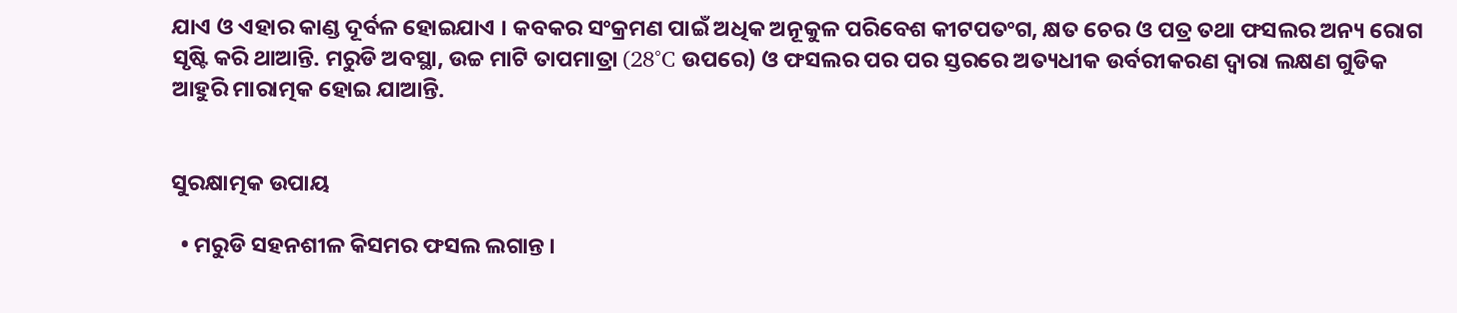ଯାଏ ଓ ଏହାର କାଣ୍ଡ ଦୂର୍ବଳ ହୋଇଯାଏ । କବକର ସଂକ୍ରମଣ ପାଇଁ ଅଧିକ ଅନୂକୁଳ ପରିବେଶ କୀଟପତଂଗ, କ୍ଷତ ଚେର ଓ ପତ୍ର ତଥା ଫସଲର ଅନ୍ୟ ରୋଗ ସୃଷ୍ଟି କରି ଥାଆନ୍ତି. ମରୁଡି ଅବସ୍ଥା, ଉଚ୍ଚ ମାଟି ତାପମାତ୍ରା (28°C ଉପରେ) ଓ ଫସଲର ପର ପର ସ୍ତରରେ ଅତ୍ୟଧୀକ ଉର୍ବରୀକରଣ ଦ୍ୱାରା ଲକ୍ଷଣ ଗୁଡିକ ଆହୁରି ମାରାତ୍ମକ ହୋଇ ଯାଆନ୍ତି.


ସୁରକ୍ଷାତ୍ମକ ଉପାୟ

  • ମରୁଡି ସହନଶୀଳ କିସମର ଫସଲ ଲଗାନ୍ତ ।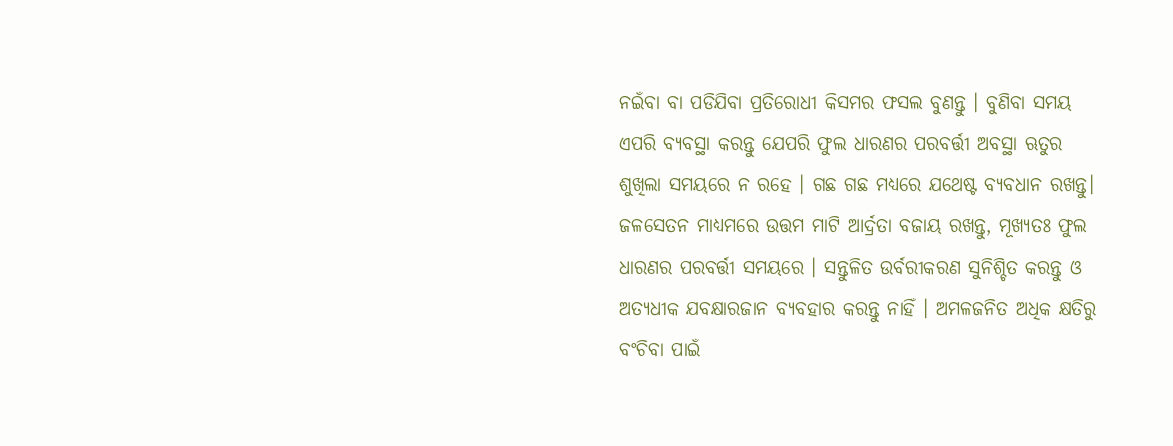ନଇଁବା ବା ପଡିଯିବା ପ୍ରତିରୋଧୀ କିସମର ଫସଲ ବୁଣନ୍ତୁ । ବୁଣିବା ସମୟ ଏପରି ବ୍ୟବସ୍ଥା କରନ୍ତୁ ଯେପରି ଫୁଲ ଧାରଣର ପରବର୍ତ୍ତୀ ଅବସ୍ଥା ଋତୁର ଶୁଖିଲା ସମୟରେ ନ ରହେ । ଗଛ ଗଛ ମଧ୍ୟରେ ଯଥେଷ୍ଟ ବ୍ୟବଧାନ ରଖନ୍ତୁ। ଜଳସେତନ ମାଧ୍ୟମରେ ଉତ୍ତମ ମାଟି ଆର୍ଦ୍ରତା ବଜାୟ ରଖନ୍ତୁ, ମୂଖ୍ୟତଃ ଫୁଲ ଧାରଣର ପରବର୍ତ୍ତୀ ସମୟରେ । ସନ୍ତୁଳିତ ଉର୍ବରୀକରଣ ସୁନିଶ୍ଚିତ କରନ୍ତୁ ଓ ଅତ୍ୟଧୀକ ଯବକ୍ଷାରଜାନ ବ୍ୟବହାର କରନ୍ତୁ ନାହିଁ । ଅମଳଜନିତ ଅଧିକ କ୍ଷତିରୁ ବଂଚିବା ପାଇଁ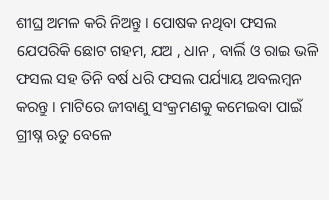ଶୀଘ୍ର ଅମଳ କରି ନିଅନ୍ତୁ । ପୋଷକ ନଥିବା ଫସଲ ଯେପରିକି ଛୋଟ ଗହମ, ଯଅ , ଧାନ , ବାର୍ଲି ଓ ରାଇ ଭଳି ଫସଲ ସହ ତିନି ବର୍ଷ ଧରି ଫସଲ ପର୍ଯ୍ୟାୟ ଅବଲମ୍ବନ କରନ୍ତୁ । ମାଟିରେ ଜୀବାଣୁ ସଂକ୍ରମଣକୁ କମେଇବା ପାଇଁ ଗ୍ରୀଷ୍ନ ଋତୁ ବେଳେ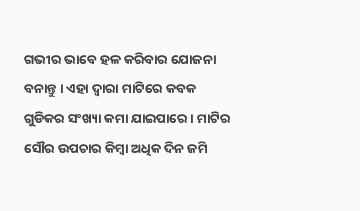ଗଭୀର ଭାବେ ହଳ କରିବାର ଯୋଜନା ବନାନ୍ତୁ । ଏହା ଦ୍ୱାରା ମାଟିରେ କବକ ଗୁଡିକର ସଂଖ୍ୟା କମା ଯାଇପାରେ । ମାଟିର ସୌର ଉପଚାର କିମ୍ବା ଅଧିକ ଦିନ ଜମି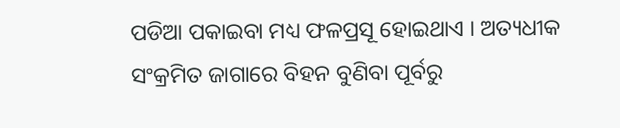ପଡିଆ ପକାଇବା ମଧ୍ୟ ଫଳପ୍ରସୂ ହୋଇଥାଏ । ଅତ୍ୟଧୀକ ସଂକ୍ରମିତ ଜାଗାରେ ବିହନ ବୁଣିବା ପୂର୍ବରୁ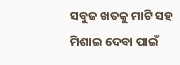ସବୁଜ ଖତକୁ ମାଟି ସହ ମିଶାଇ ଦେବା ପାଇଁ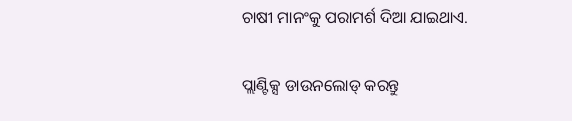ଚାଷୀ ମାନଂକୁ ପରାମର୍ଶ ଦିଆ ଯାଇଥାଏ.

ପ୍ଲାଣ୍ଟିକ୍ସ ଡାଉନଲୋଡ୍ କରନ୍ତୁ